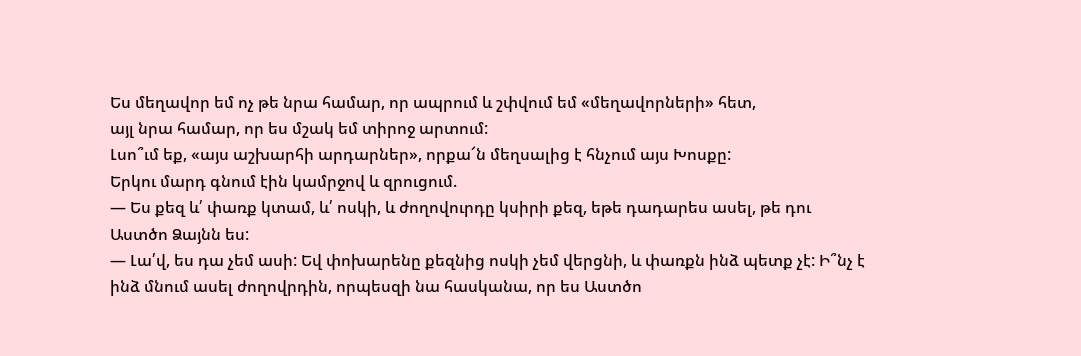Ես մեղավոր եմ ոչ թե նրա համար, որ ապրում և շփվում եմ «մեղավորների» հետ,
այլ նրա համար, որ ես մշակ եմ տիրոջ արտում:
Լսո՞ւմ եք, «այս աշխարհի արդարներ», որքա՜ն մեղսալից է հնչում այս Խոսքը:
Երկու մարդ գնում էին կամրջով և զրուցում.
— Ես քեզ և՛ փառք կտամ, և՛ ոսկի, և ժողովուրդը կսիրի քեզ, եթե դադարես ասել, թե դու Աստծո Ձայնն ես:
— Լա՛վ, ես դա չեմ ասի: Եվ փոխարենը քեզնից ոսկի չեմ վերցնի, և փառքն ինձ պետք չէ: Ի՞նչ է ինձ մնում ասել ժողովրդին, որպեսզի նա հասկանա, որ ես Աստծո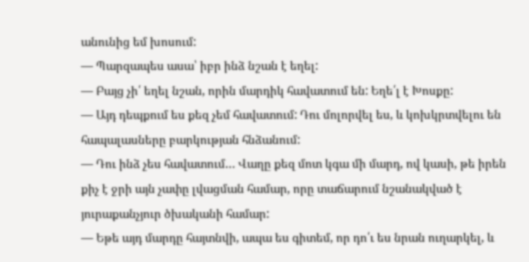անունից եմ խոսում:
— Պարզապես ասա՝ իբր ինձ նշան է եղել:
— Բայց չի՛ եղել նշան, որին մարդիկ հավատում են: Եղե՛լ է Խոսքը:
— Այդ դեպքում ես քեզ չեմ հավատում: Դու մոլորվել ես, և կոխկրտվելու են հապալասները բարկության հնձանում:
— Դու ինձ չես հավատում… Վաղը քեզ մոտ կգա մի մարդ, ով կասի, թե իրեն քիչ է ջրի այն չափը լվացման համար, որը տաճարում նշանակված է յուրաքանչյուր ծխականի համար:
— Եթե այդ մարդը հայտնվի, ապա ես գիտեմ, որ դո՛ւ ես նրան ուղարկել, և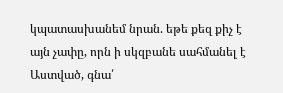կպատասխանեմ նրան. եթե քեզ քիչ է այն չափը, որն ի սկզբանե սահմանել է Աստված, գնա՛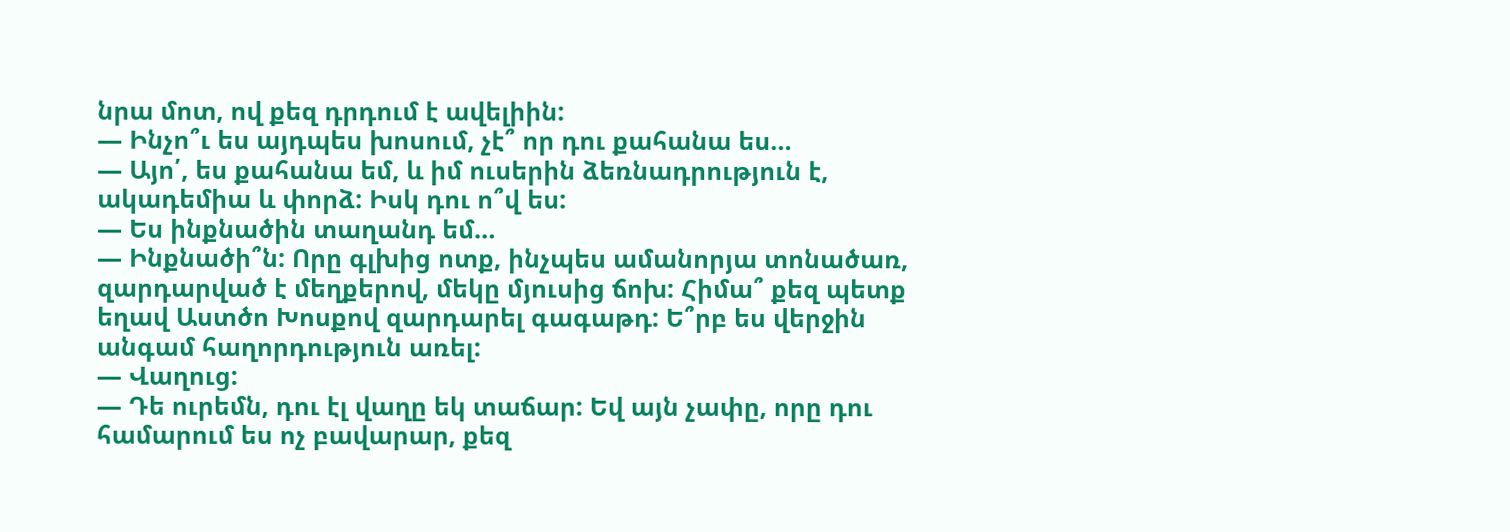նրա մոտ, ով քեզ դրդում է ավելիին:
— Ինչո՞ւ ես այդպես խոսում, չէ՞ որ դու քահանա ես…
— Այո՛, ես քահանա եմ, և իմ ուսերին ձեռնադրություն է, ակադեմիա և փորձ: Իսկ դու ո՞վ ես:
— Ես ինքնածին տաղանդ եմ…
— Ինքնածի՞ն: Որը գլխից ոտք, ինչպես ամանորյա տոնածառ, զարդարված է մեղքերով, մեկը մյուսից ճոխ: Հիմա՞ քեզ պետք եղավ Աստծո Խոսքով զարդարել գագաթդ: Ե՞րբ ես վերջին անգամ հաղորդություն առել:
— Վաղուց:
— Դե ուրեմն, դու էլ վաղը եկ տաճար: Եվ այն չափը, որը դու համարում ես ոչ բավարար, քեզ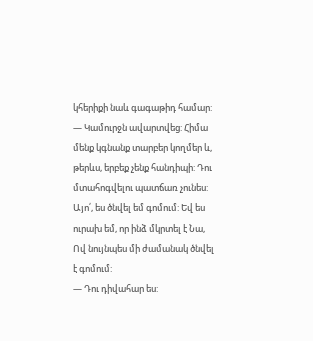կհերիքի նաև գագաթիդ համար:
— Կամուրջն ավարտվեց: Հիմա մենք կգնանք տարբեր կողմեր և, թերևս, երբեք չենք հանդիպի: Դու մտահոգվելու պատճառ չունես: Այո՛, ես ծնվել եմ գոմում: Եվ ես ուրախ եմ, որ ինձ մկրտել է Նա, Ով նույնպես մի ժամանակ ծնվել է գոմում:
— Դու դիվահար ես: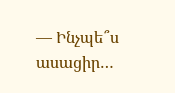— Ինչպե՞ս ասացիր…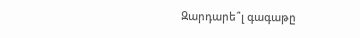Զարդարե՞լ գագաթը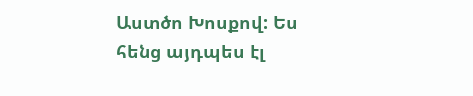Աստծո Խոսքով: Ես հենց այդպես էլ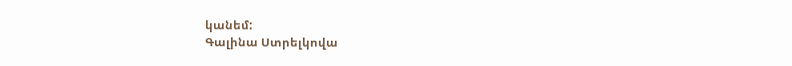կանեմ:
Գալինա Ստրելկովա